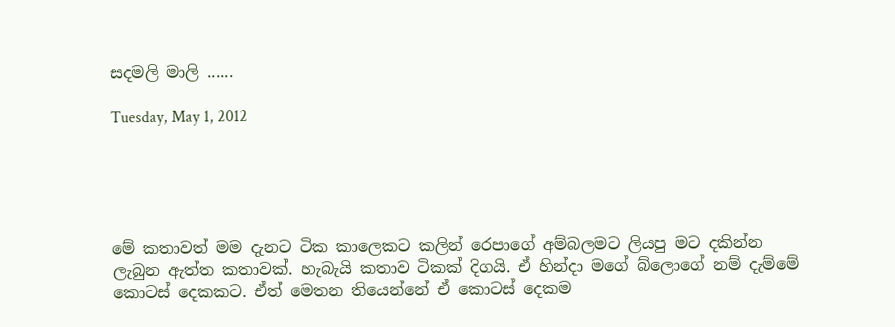සදමලි මාලි ......

Tuesday, May 1, 2012





මේ කතාවත් මම දැනට ටික කාලෙකට කලින් රෙපාගේ අම්බලමට ලියපු මට දකින්න ලැබුන ඇත්ත කතාවක්. හැබැයි කතාව ටිකක් දිගයි. ඒ හින්දා මගේ බ්ලොගේ නම් දැම්මේ කොටස් දෙකකට. ඒත් මෙතන තියෙන්නේ ඒ කොටස් දෙකම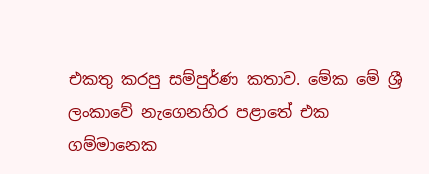එකතු කරපු සම්පුර්ණ කතාව. මේක මේ ශ්‍රී ලංකාවේ නැගෙනහිර පළාතේ එක ගම්මානෙක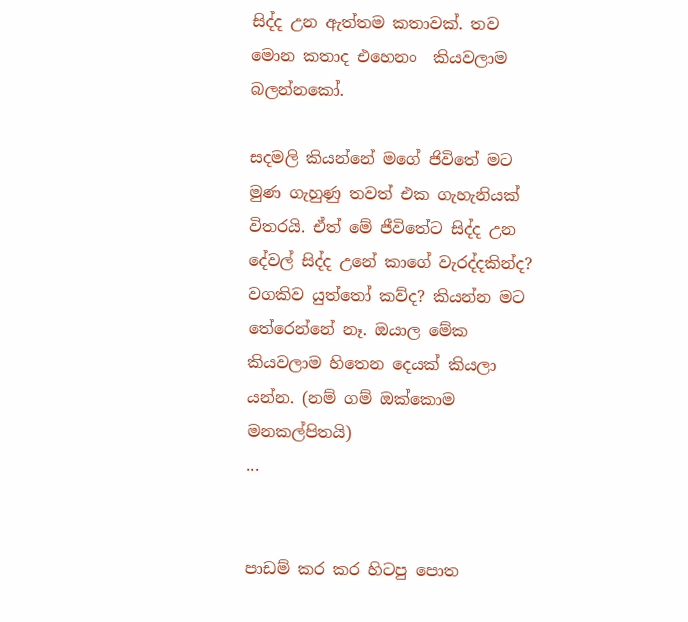සිද්ද උන ඇත්තම කතාවක්. තව මොන කතාද එහෙනං  කියවලාම බලන්නකෝ.

සදමලි කියන්නේ මගේ ජිවිතේ මට මුණ ගැහුණු තවත් එක ගැහැනියක් විතරයි. ඒත් මේ ජීවිතේට සිද්ද උන දේවල් සිද්ද උනේ කාගේ වැරද්දකින්ද? වගකිව යුත්තෝ කව්ද? කියන්න මට තේරෙන්නේ නෑ. ඔයාල මේක කියවලාම හිතෙන දෙයක් කියලා යන්න. (නම් ගම් ඔක්කොම මනකල්පිතයි)
...


පාඩම් කර කර හිටපු පොත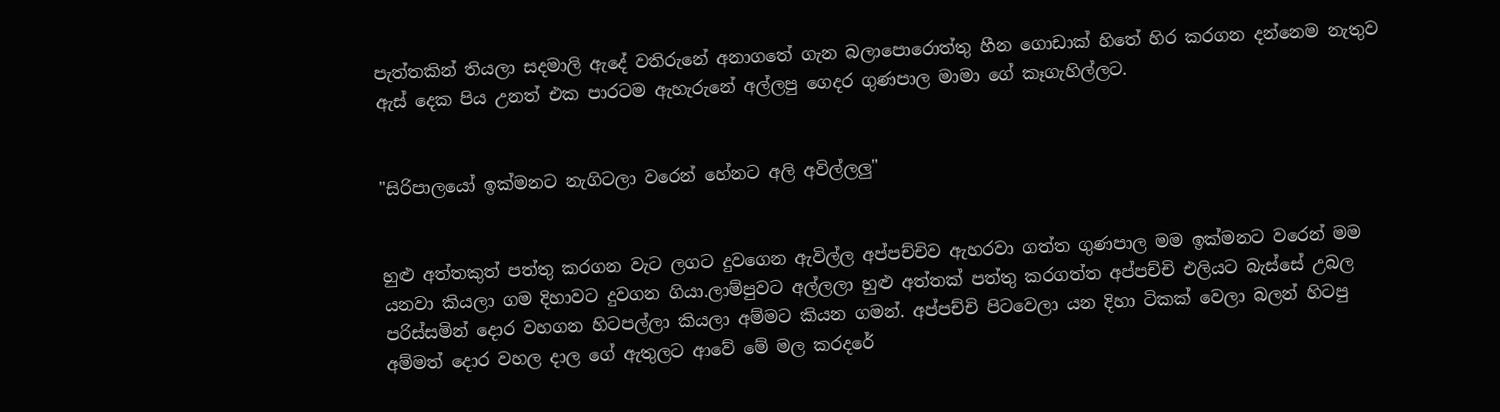පැත්තකින් තියලා සදමාලි ඇදේ වතිරුනේ අනාගතේ ගැන බලාපොරොත්තු හීන ගොඩාක් හිතේ හිර කරගන දන්නෙම නැතුව ඇස් දෙක පිය උනත් එක පාරටම ඇහැරුනේ අල්ලපු ගෙදර ගුණපාල මාමා ගේ කෑගැහිල්ලට.


"සිරිපාලයෝ ඉක්මනට නැගිටලා වරෙන් හේනට අලි අවිල්ලලු"


හුළු අත්තකුත් පත්තු කරගන වැට ලගට දුවගෙන ඇවිල්ල අප්පච්චිව ඇහරවා ගත්ත ගුණපාල මම ඉක්මනට වරෙන් මම යනවා කියලා ගම දිහාවට දුවගන ගියා.ලාම්පුවට අල්ලලා හුළු අත්තක් පත්තු කරගත්ත අප්පච්චි එලියට බැස්සේ උබල පරිස්සමින් දොර වහගන හිටපල්ලා කියලා අම්මට කියන ගමන්. අප්පච්චි පිටවෙලා යන දිහා ටිකක් වෙලා බලන් හිටපු අම්මත් දොර වහල දාල ගේ ඇතුලට ආවේ මේ මල කරදරේ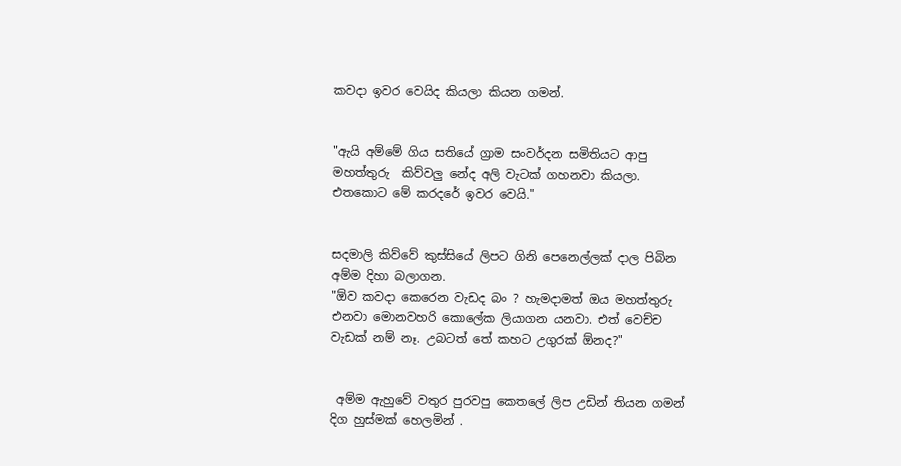කවදා ඉවර වෙයිද කියලා කියන ගමන්.


"ඇයි අම්මේ ගිය සතියේ ග්‍රාම සංවර්දන සමිතියට ආපු මහත්තුරු  කිව්වලු නේද අලි වැටක් ගහනවා කියලා. එතකොට මේ කරදරේ ඉවර වෙයි."


සදමාලි කිව්වේ කුස්සියේ ලිපට ගිනි පෙනෙල්ලක් දාල පිබින අම්ම දිහා බලාගන.
"ඕව කවදා කෙරෙන වැඩද බං ? හැමදාමත් ඔය මහත්තුරු එනවා මොනවහරි කොලේක ලියාගන යනවා. එත් වෙච්ච වැඩක් නම් නෑ. උබටත් තේ කහට උගුරක් ඕනද?"


 අම්ම ඇහුවේ වතුර පුරවපු කෙතලේ ලිප උඩින් තියන ගමන් දිග හුස්මක් හෙලමින් .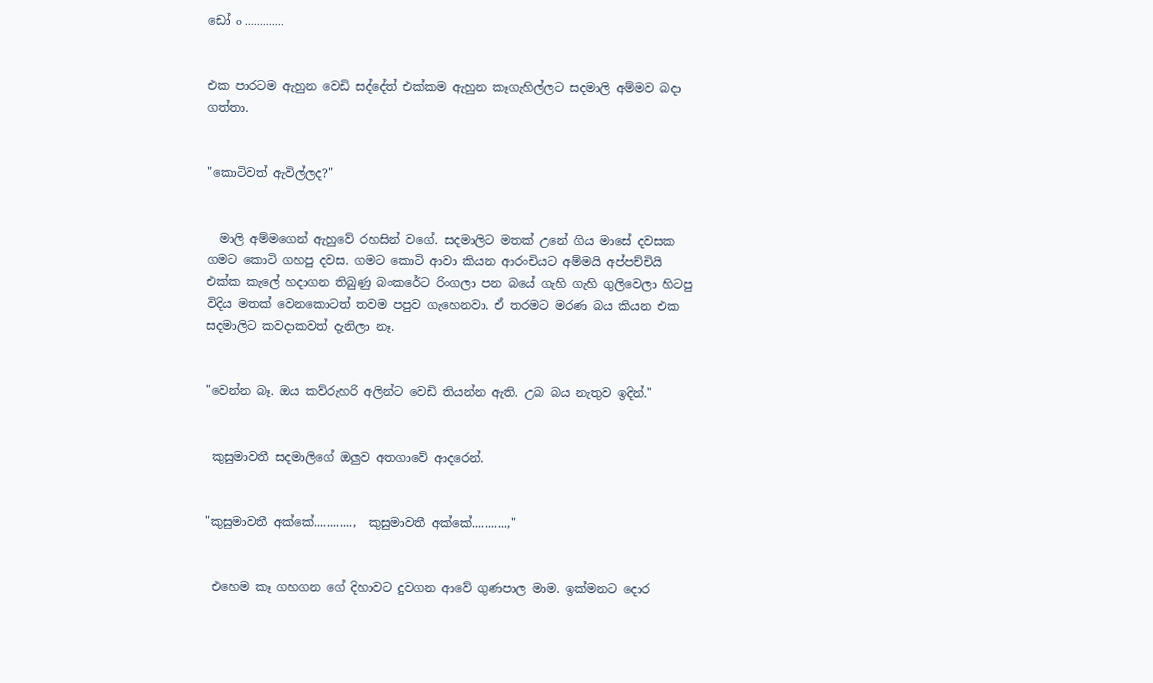ඩෝ o .............


එක පාරටම ඇහුන වෙඩි සද්දේත් එක්කම ඇහුන කෑගැහිල්ලට සදමාලි අම්මව බදා ගත්තා.


"කොටිවත් ඇවිල්ලද?"


  මාලි අම්මගෙන් ඇහුවේ රහසින් වගේ. සදමාලිට මතක් උනේ ගිය මාසේ දවසක ගමට කොටි ගහපු දවස. ගමට කොටි ආවා කියන ආරංචියට අම්මයි අප්පච්චියි එක්ක කැලේ හදාගන තිබුණු බංකරේට රිංගලා පන බයේ ගැහි ගැහි ගුලිවෙලා හිටපු විදිය මතක් වෙනකොටත් තවම පපුව ගැහෙනවා. ඒ තරමට මරණ බය කියන එක සදමාලිට කවදාකවත් දැනිලා නෑ.


"වෙන්න බෑ. ඔය කව්රුහරි අලින්ට වෙඩි තියන්න ඇති. උබ බය නැතුව ඉදින්."


 කුසුමාවතී සදමාලිගේ ඔලුව අතගාවේ ආදරෙන්.


"කුසුමාවතී අක්කේ............,  කුසුමාවතී අක්කේ...........,"


 එහෙම කෑ ගහගන ගේ දිහාවට දුවගන ආවේ ගුණපාල මාම. ඉක්මනට දොර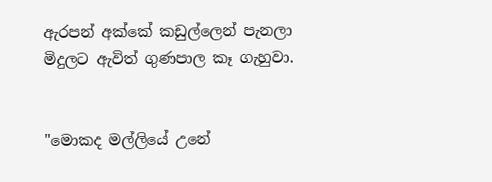ඇරපන් අක්කේ කඩුල්ලෙන් පැනලා මිදුලට ඇවිත් ගුණපාල කෑ ගැහුවා.


"මොකද මල්ලියේ උනේ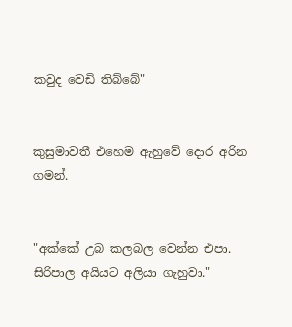කවුද වෙඩි තිබ්බේ"


කුසුමාවතී එහෙම ඇහුවේ දොර අරින ගමන්.


"අක්කේ උබ කලබල වෙන්න එපා. සිරිපාල අයියට අලියා ගැහුවා."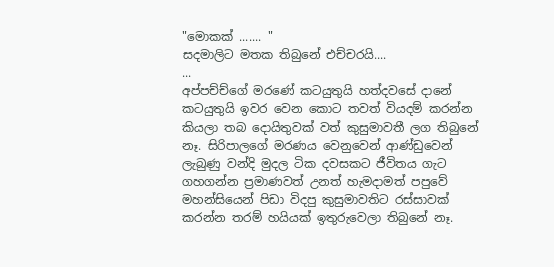"මොකක් ....... "
සදමාලිට මතක තිබුනේ එච්චරයි....
...
අප්පච්ච්ගේ මරණේ කටයුතුයි හත්දවසේ දානේ කටයුතුයි ඉවර වෙන කොට තවත් වියදම් කරන්න කියලා තබ දොයිතුවක් වත් කුසුමාවතී ලග තිබුනේ නෑ. සිරිපාලගේ මරණය වෙනුවෙන් ආණ්ඩුවෙන් ලැබුණු වන්දි මුදල ටික දවසකට ජීවිතය ගැට ගහගන්න ප්‍රමාණවත් උනත් හැමදාමත් පපුවේ මහන්සියෙන් පිඩා විදපු කුසුමාවතිට රස්සාවක් කරන්න තරම් හයියක් ඉතුරුවෙලා තිබුනේ නෑ.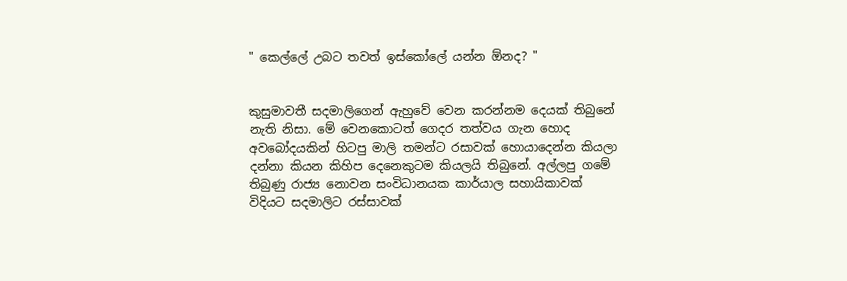" කෙල්ලේ උබට තවත් ඉස්කෝලේ යන්න ඕනද? "


කුසුමාවතී සදමාලිගෙන් ඇහුවේ වෙන කරන්නම දෙයක් තිබුනේ නැති නිසා. මේ වෙනකොටත් ගෙදර තත්වය ගැන හොද අවබෝදයකින් හිටපු මාලි තමන්ට රසාවක් හොයාදෙන්න කියලා දන්නා කියන කිහිප දෙනෙකුටම කියලයි තිබුනේ. අල්ලපු ගමේ තිබුණු රාජ්‍ය නොවන සංවිධානයක කාර්යාල සහායිකාවක් විදියට සදමාලිට රස්සාවක්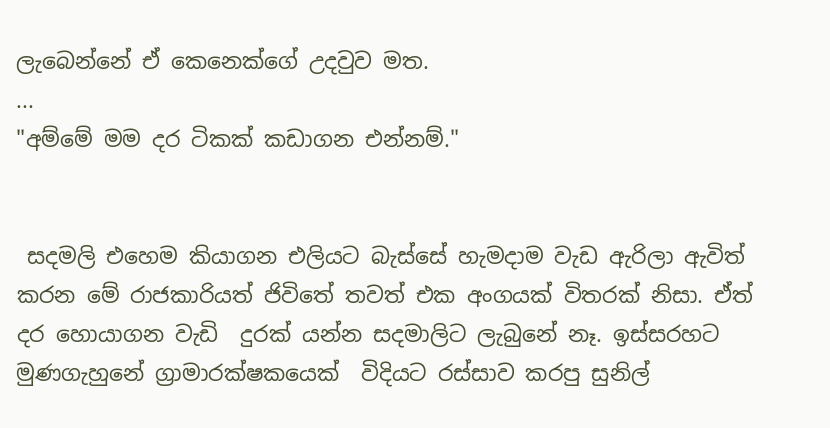ලැබෙන්නේ ඒ කෙනෙක්ගේ උදවුව මත.
...
"අම්මේ මම දර ටිකක් කඩාගන එන්නම්."


 සදමලි එහෙම කියාගන එලියට බැස්සේ හැමදාම වැඩ ඇරිලා ඇවිත් කරන මේ රාජකාරියත් ජිවිතේ තවත් එක අංගයක් විතරක් නිසා. ඒත් දර හොයාගන වැඩි  දුරක් යන්න සදමාලිට ලැබුනේ නෑ. ඉස්සරහට මුණගැහුනේ ග්‍රාමාරක්ෂකයෙක්  විදියට රස්සාව කරපු සුනිල්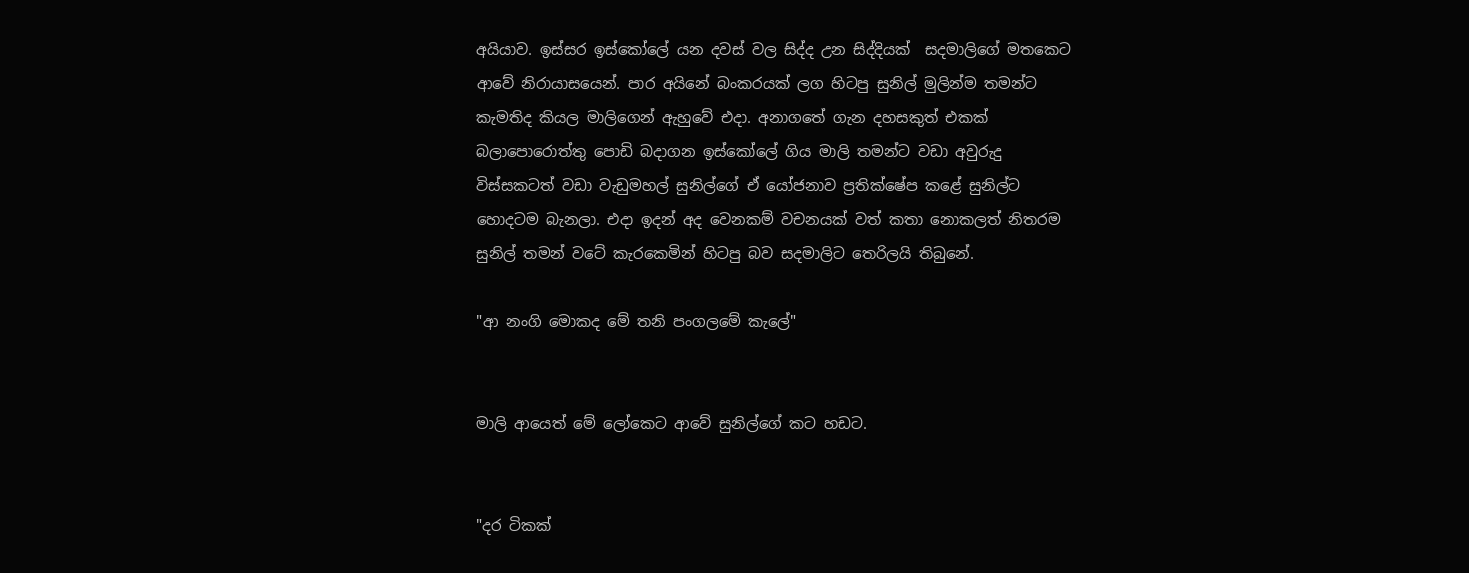අයියාව. ඉස්සර ඉස්කෝලේ යන දවස් වල සිද්ද උන සිද්දියක්  සදමාලිගේ මතකෙට ආවේ නිරායාසයෙන්. පාර අයිනේ බංකරයක් ලග හිටපු සුනිල් මුලින්ම තමන්ට කැමතිද කියල මාලිගෙන් ඇහුවේ එදා. අනාගතේ ගැන දහසකුත් එකක් බලාපොරොත්තු පොඩි බදාගන ඉස්කෝලේ ගිය මාලි තමන්ට වඩා අවුරුදු විස්සකටත් වඩා වැඩුමහල් සුනිල්ගේ ඒ යෝජනාව ප්‍රතික්ෂේප කළේ සුනිල්ට හොදටම බැනලා. එදා ඉදන් අද වෙනකම් වචනයක් වත් කතා නොකලත් නිතරම සුනිල් තමන් වටේ කැරකෙමින් හිටපු බව සදමාලිට තෙරිලයි තිබුනේ.

"ආ නංගි මොකද මේ තනි පංගලමේ කැලේ"


මාලි ආයෙත් මේ ලෝකෙට ආවේ සුනිල්ගේ කට හඩට.


"දර ටිකක්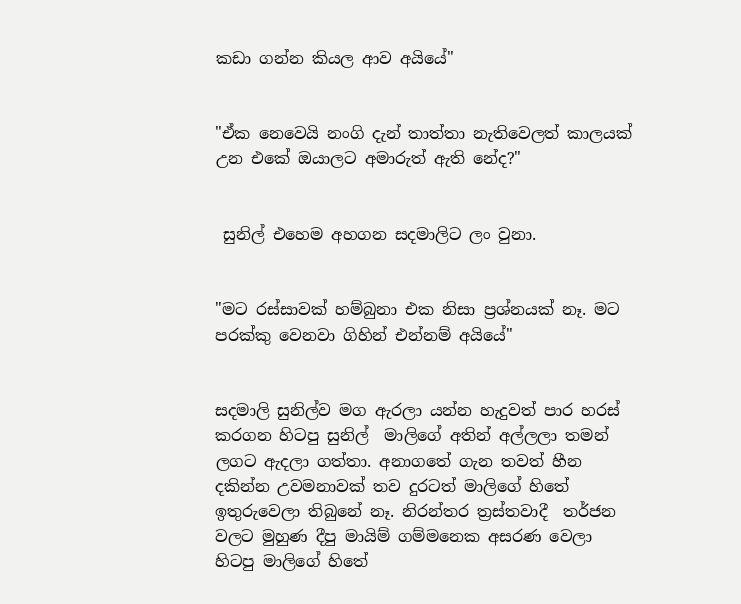කඩා ගන්න කියල ආව අයියේ"


"ඒක නෙවෙයි නංගි දැන් තාත්තා නැතිවෙලත් කාලයක් උන එකේ ඔයාලට අමාරුත් ඇති නේද?"


 සුනිල් එහෙම අහගන සදමාලිට ලං වුනා.


"මට රස්සාවක් හම්බුනා එක නිසා ප්‍රශ්නයක් නෑ. මට පරක්කු වෙනවා ගිහින් එන්නම් අයියේ"


සදමාලි සුනිල්ව මග ඇරලා යන්න හැදුවත් පාර හරස් කරගන හිටපු සුනිල්  මාලිගේ අතින් අල්ලලා තමන් ලගට ඇදලා ගත්තා. අනාගතේ ගැන තවත් හීන දකින්න උවමනාවක් තව දුරටත් මාලිගේ හිතේ ඉතුරුවෙලා තිබුනේ නෑ. නිරන්තර ත්‍රස්තවාදී  තර්ජන වලට මුහුණ දීපු මායිම් ගම්මනෙක අසරණ වෙලා හිටපු මාලිගේ හිතේ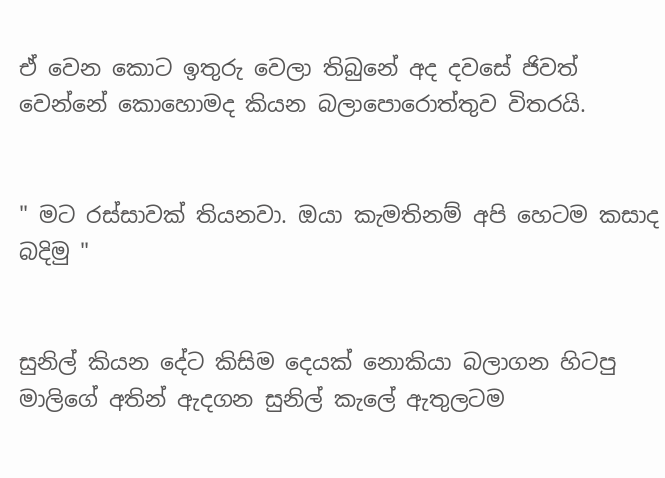ඒ වෙන කොට ඉතුරු වෙලා තිබුනේ අද දවසේ ජිවත් වෙන්නේ කොහොමද කියන බලාපොරොත්තුව විතරයි.


" මට රස්සාවක් තියනවා. ඔයා කැමතිනම් අපි හෙටම කසාද බදිමු "


සුනිල් කියන දේට කිසිම දෙයක් නොකියා බලාගන හිටපු මාලිගේ අතින් ඇදගන සුනිල් කැලේ ඇතුලටම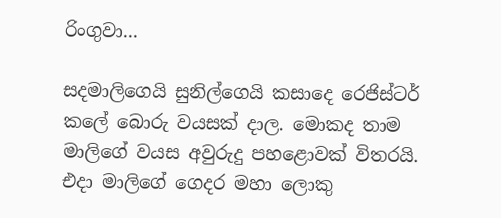රිංගුවා...

සදමාලිගෙයි සුනිල්ගෙයි කසාදෙ රෙජිස්ටර් කලේ බොරු වයසක් දාල. මොකද තාම මාලිගේ වයස අවුරුදු පහළොවක් විතරයි. එදා මාලිගේ ගෙදර මහා ලොකු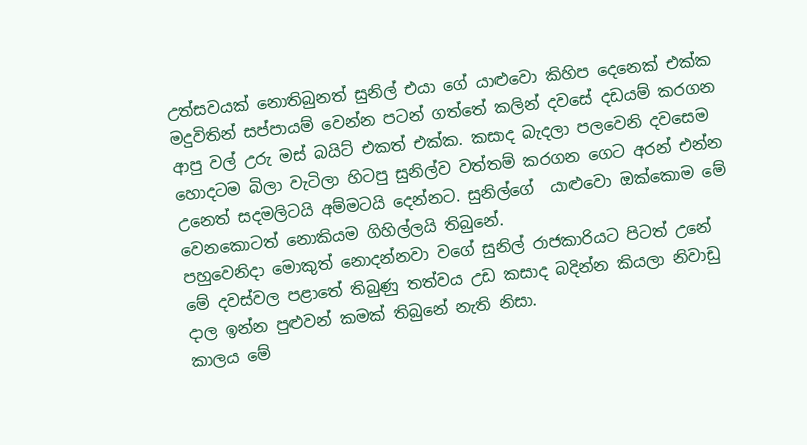උත්සවයක් නොතිබුනත් සුනිල් එයා ගේ යාළුවො කිහිප දෙනෙක් එක්ක මදුවිතින් සප්පායම් වෙන්න පටන් ගත්තේ කලින් දවසේ දඩයම් කරගන ආපු වල් උරු මස් බයිට් එකත් එක්ක. කසාද බැදලා පලවෙනි දවසෙම හොදටම බිලා වැටිලා හිටපු සුනිල්ව වත්තම් කරගන ගෙට අරන් එන්න උනෙත් සදමලිටයි අම්මටයි දෙන්නට. සුනිල්ගේ  යාළුවො ඔක්කොම මේ වෙනකොටත් නොකියම ගිහිල්ලයි තිබුනේ.
පහුවෙනිදා මොකුත් නොදන්නවා වගේ සුනිල් රාජකාරියට පිටත් උනේ මේ දවස්වල පළාතේ තිබුණු තත්වය උඩ කසාද බදින්න කියලා නිවාඩු දාල ඉන්න පුළුවන් කමක් තිබුනේ නැති නිසා.
කාලය මේ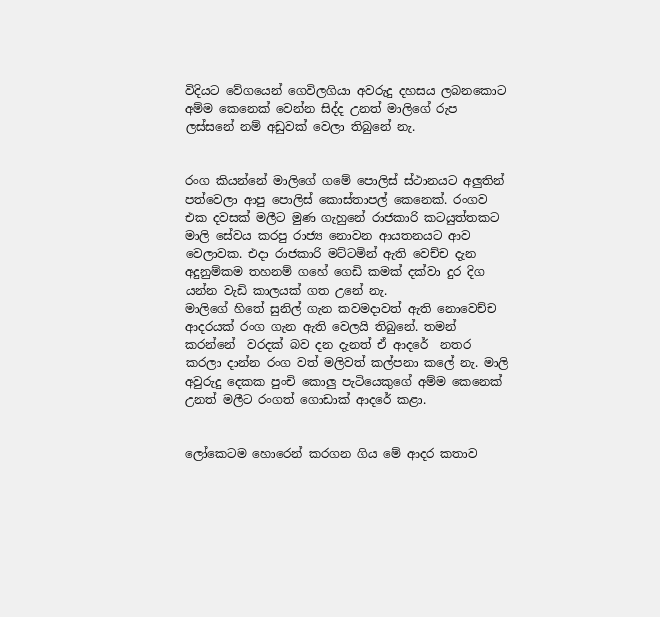විදියට වේගයෙන් ගෙවිලගියා අවරුදු දහසය ලබනකොට අම්ම කෙනෙක් වෙන්න සිද්ද උනත් මාලිගේ රුප ලස්සනේ නම් අඩුවක් වෙලා තිබුනේ නැ.


රංග කියන්නේ මාලිගේ ගමේ පොලිස් ස්ථානයට අලුතින් පත්වෙලා ආපු පොලිස් කොස්තාපල් කෙනෙක්. රංගව එක දවසක් මලීට මුණ ගැහුනේ රාජකාරි කටයුත්තකට මාලි සේවය කරපු රාජ්‍ය නොවන ආයතනයට ආව වෙලාවක. එදා රාජකාරි මට්ටමින් ඇති වෙච්ච දැන අදුනුම්කම තහනම් ගහේ ගෙඩි කමක් දක්වා දුර දිග යන්න වැඩි කාලයක් ගත උනේ නැ.
මාලිගේ හිතේ සුනිල් ගැන කවමදාවත් ඇති නොවෙච්ච ආදරයක් රංග ගැන ඇති වෙලයි තිබුනේ. තමන් කරන්නේ  වරදක් බව දන දැනත් ඒ ආදරේ  නතර කරලා දාන්න රංග වත් මලිවත් කල්පනා කලේ නැ. මාලි අවුරුදු දෙකක පුංචි කොලු පැටියෙකුගේ අම්ම කෙනෙක් උනත් මලීට රංගත් ගොඩාක් ආදරේ කළා.


ලෝකෙටම හොරෙන් කරගන ගිය මේ ආදර කතාව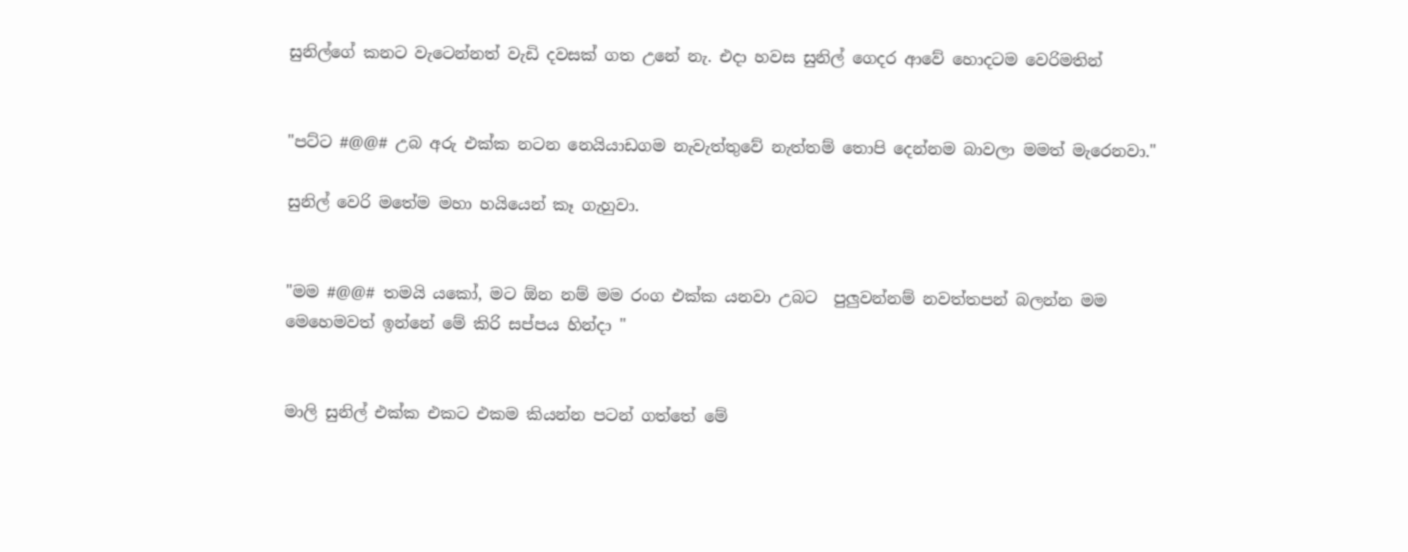සුනිල්ගේ කනට වැටෙන්නත් වැඩි දවසක් ගත උනේ නැ. එදා හවස සුනිල් ගෙදර ආවේ හොදටම වෙරිමතින්


"පට්ට #@@# උබ අරු එක්ක නටන නෙයියාඩගම නැවැත්තුවේ නැත්තම් තොපි දෙන්නම බාවලා මමත් මැරෙනවා."

සුනිල් වෙරි මතේම මහා හයියෙන් කෑ ගැහුවා.


"මම #@@# තමයි යකෝ, මට ඕන නම් මම රංග එක්ක යනවා උබට  පුලුවන්නම් නවත්තපන් බලන්න මම මෙහෙමවත් ඉන්නේ මේ කිරි සප්පය හින්දා "


මාලි සුනිල් එක්ක එකට එකම කියන්න පටන් ගත්තේ මේ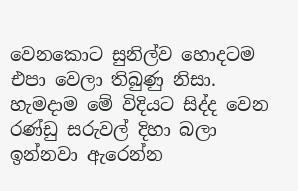වෙනකොට සුනිල්ව හොදටම එපා වෙලා තිබුණු නිසා.
හැමදාම මේ විදියට සිද්ද වෙන රණ්ඩු සරුවල් දිහා බලා ඉන්නවා ඇරෙන්න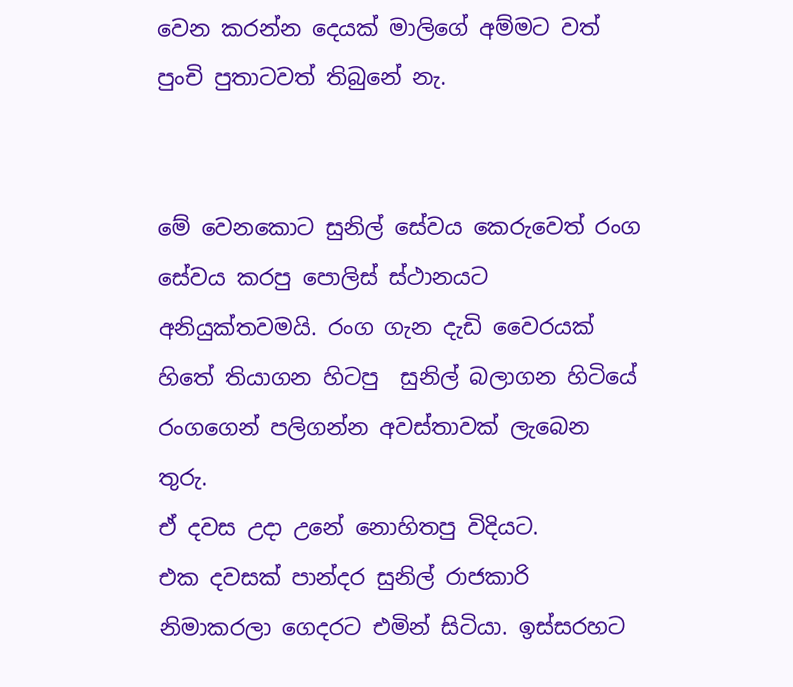වෙන කරන්න දෙයක් මාලිගේ අම්මට වත් පුංචි පුතාටවත් තිබුනේ නැ.


මේ වෙනකොට සුනිල් සේවය කෙරුවෙත් රංග සේවය කරපු පොලිස් ස්ථානයට අනියුක්තවමයි. රංග ගැන දැඩි වෛරයක් හිතේ තියාගන හිටපු  සුනිල් බලාගන හිටියේ රංගගෙන් පලිගන්න අවස්තාවක් ලැබෙන තුරු.
ඒ දවස උදා උනේ නොහිතපු විදියට.
එක දවසක් පාන්දර සුනිල් රාජකාරි නිමාකරලා ගෙදරට එමින් සිටියා. ඉස්සරහට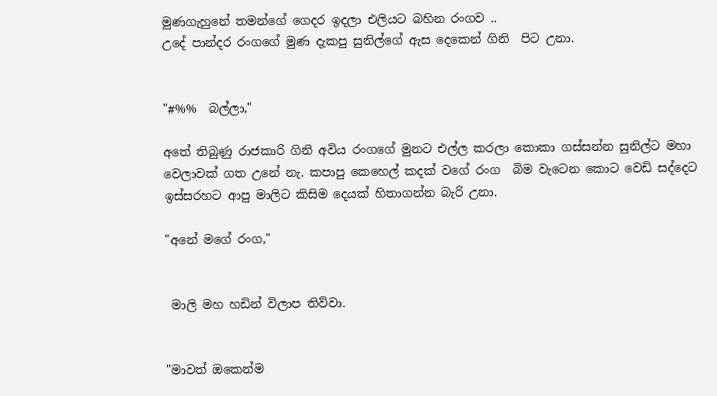මුණගැහුනේ තමන්ගේ ගෙදර ඉදලා එලියට බහින රංගව ..
උදේ පාන්දර රංගගේ මුණ දැකපු සුනිල්ගේ ඇස දෙකෙන් ගිනි  පිට උනා.


"#%%  බල්ලා,"

අතේ තිබුණු රාජකාරි ගිනි අවිය රංගගේ මුනට එල්ල කරලා කොකා ගස්සන්න සුනිල්ට මහා වෙලාවක් ගත උනේ නැ. කපාපු කෙහෙල් කදක් වගේ රංග  බිම වැටෙන කොට වෙඩි සද්දෙට ඉස්සරහට ආපු මාලිට කිසිම දෙයක් හිතාගන්න බැරි උනා.

"අනේ මගේ රංග,"


 මාලි මහ හඩින් විලාප තිව්වා.


"මාවත් ඔකෙන්ම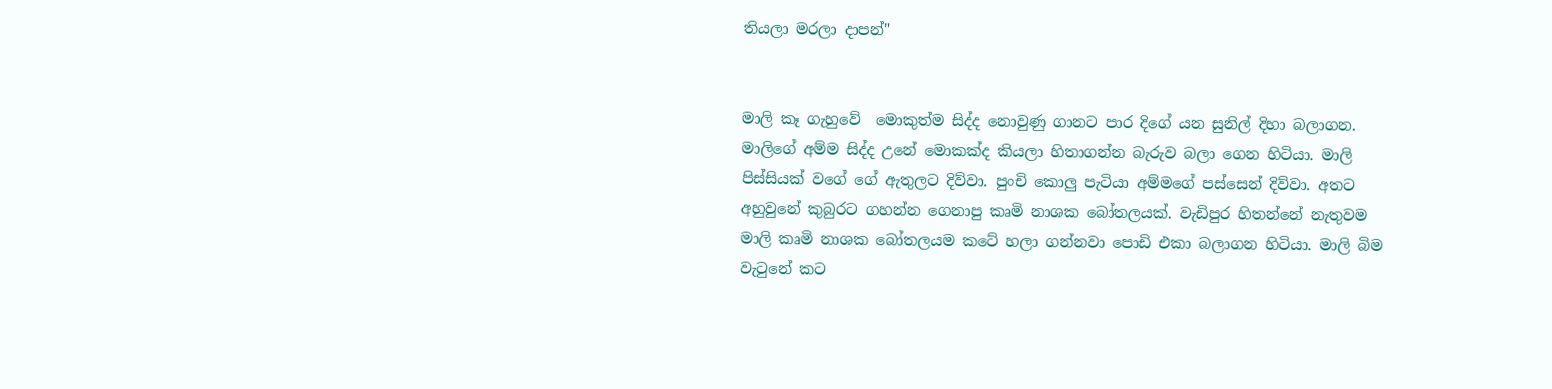තියලා මරලා දාපන්"


මාලි කෑ ගැහුවේ  මොකුත්ම සිද්ද නොවුණු ගානට පාර දිගේ යන සුනිල් දිහා බලාගන. මාලිගේ අම්ම සිද්ද උනේ මොකක්ද කියලා හිතාගන්න බැරුව බලා ගෙන හිටියා. මාලි පිස්සියක් වගේ ගේ ඇතුලට දිව්වා. පුංචි කොලු පැටියා අම්මගේ පස්සෙන් දිව්වා. අතට අහුවුනේ කුබුරට ගහන්න ගෙනාපු කෘමි නාශක බෝතලයක්. වැඩිපුර හිතන්නේ නැතුවම මාලි කෘමි නාශක බෝතලයම කටේ හලා ගන්නවා පොඩි එකා බලාගන හිටියා. මාලි බිම වැටුනේ කට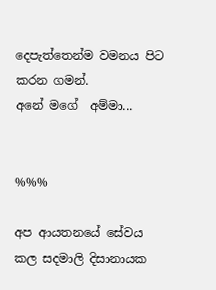දෙපැත්තෙන්ම වමනය පිට කරන ගමන්.
අනේ මගේ  අම්මා...


%%%

අප ආයතනයේ සේවය කල සදමාලි දිසානායක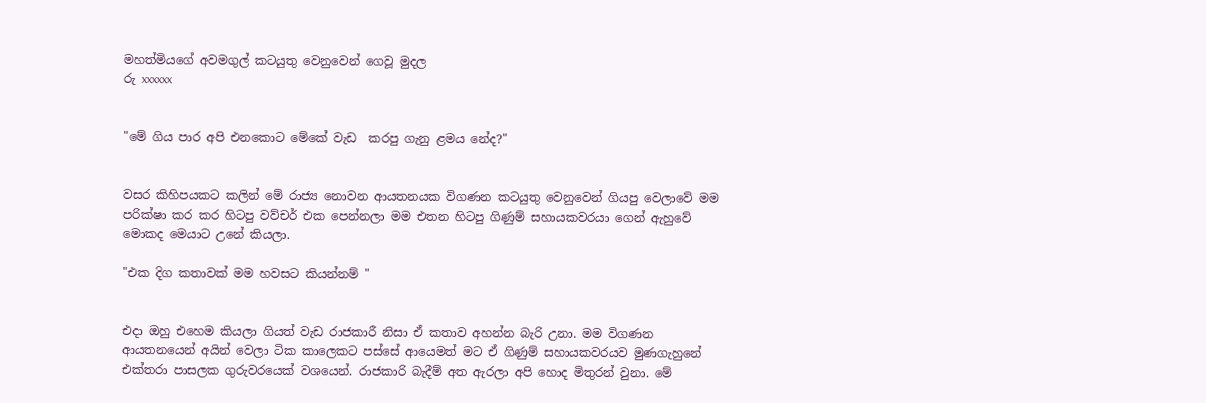මහත්මියගේ අවමගුල් කටයුතු වෙනුවෙන් ගෙවූ මුදල
රු xxxxxx


"මේ ගිය පාර අපි එනකොට මේකේ වැඩ  කරපු ගැනු ළමය නේද?"


වසර කිහිපයකට කලින් මේ රාජ්‍ය නොවන ආයතනයක විගණන කටයුතු වෙනුවෙන් ගියපු වෙලාවේ මම පරික්ෂා කර කර හිටපු වව්චර් එක පෙන්නලා මම එතන හිටපු ගිණුම් සහායකවරයා ගෙන් ඇහුවේ මොකද මෙයාට උනේ කියලා.

"එක දිග කතාවක් මම හවසට කියන්නම් "


එදා ඔහු එහෙම කියලා ගියත් වැඩ රාජකාරී නිසා ඒ කතාව අහන්න බැරි උනා. මම විගණන ආයතනයෙන් අයින් වෙලා ටික කාලෙකට පස්සේ ආයෙමත් මට ඒ ගිණුම් සහායකවරයව මුණගැහුනේ එක්තරා පාසලක ගුරුවරයෙක් වශයෙන්. රාජකාරි බැදීම් අත ඇරලා අපි හොද මිතුරන් වුනා. මේ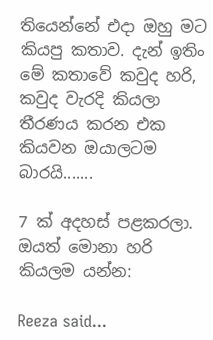තියෙන්නේ එදා ඔහු මට කියපු කතාව. දැන් ඉතිං මේ කතාවේ කවුද හරි, කවුද වැරදි කියලා තීරණය කරන එක කියවන ඔයාලටම බාරයි.......

7 ක් අදහස් පළකරලා. ඔයත් මොනා හරි කියලම යන්න:

Reeza said...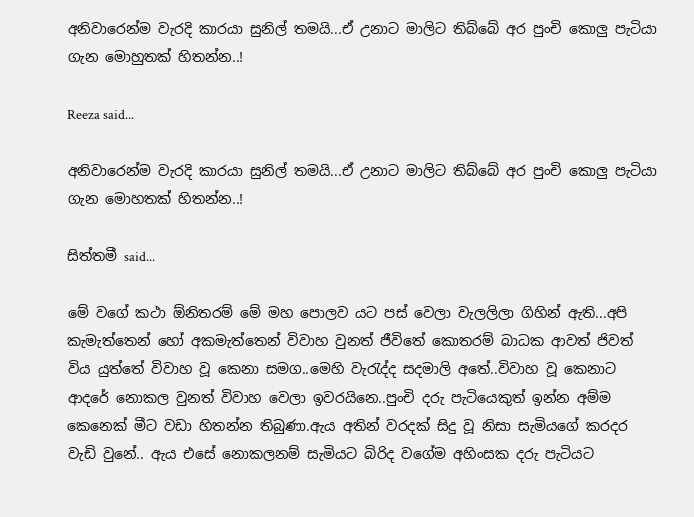අනිවාරෙන්ම වැරදි කාරයා සුනිල් තමයි...ඒ උනාට මාලිට තිබ්බේ අර පුංචි කොලු පැටියා ගැන මොහුතක් හිතන්න..!

Reeza said...

අනිවාරෙන්ම වැරදි කාරයා සුනිල් තමයි...ඒ උනාට මාලිට තිබ්බේ අර පුංචි කොලු පැටියා ගැන මොහතක් හිතන්න..!

සිත්තමී said...

මේ වගේ කථා ඕනිතරම් මේ මහ පොලව යට පස් වෙලා වැලලිලා ගිහින් ඇති...අපි කැමැත්තෙන් හෝ අකමැත්තෙන් විවාහ වුනත් ජීවිතේ කොතරම් බාධක ආවත් ජිවත් විය යුත්තේ විවාහ වූ කෙනා සමග..මෙහි වැරැද්ද සදමාලි අතේ..විවාහ වූ කෙනාට ආදරේ නොකල වුනත් විවාහ වෙලා ඉවරයිනෙ..පුංචි දරු පැටියෙකුත් ඉන්න අම්ම කෙනෙක් මීට වඩා හිතන්න තිබුණා.ඇය අතින් වරදක් සිදු වූ නිසා සැමියගේ කරදර වැඩි වුනේ.. ඇය එසේ නොකලනම් සැමියට බිරිද වගේම අහිංසක දරු පැටියට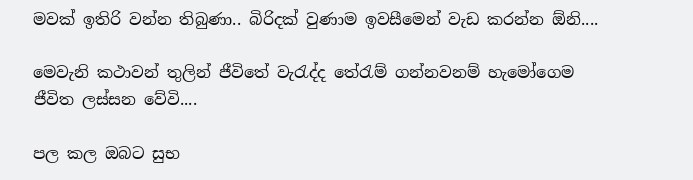මවක් ඉතිරි වන්න තිබුණා.. බිරිදක් වුණාම ඉවසීමෙන් වැඩ කරන්න ඕනි....

මෙවැනි කථාවන් තුලින් ජීවිතේ වැරැද්ද තේරැම් ගන්නවනම් හැමෝගෙම ජීවිත ලස්සන වේවි....

පල කල ඔබට සුභ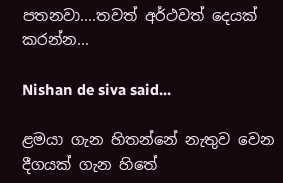පතනවා....තවත් අර්ථවත් දෙයක් කරන්න...

Nishan de siva said...

ළමයා ගැන හිතන්නේ නැතුව වෙන දීගයක්‌ ගැන හිතේ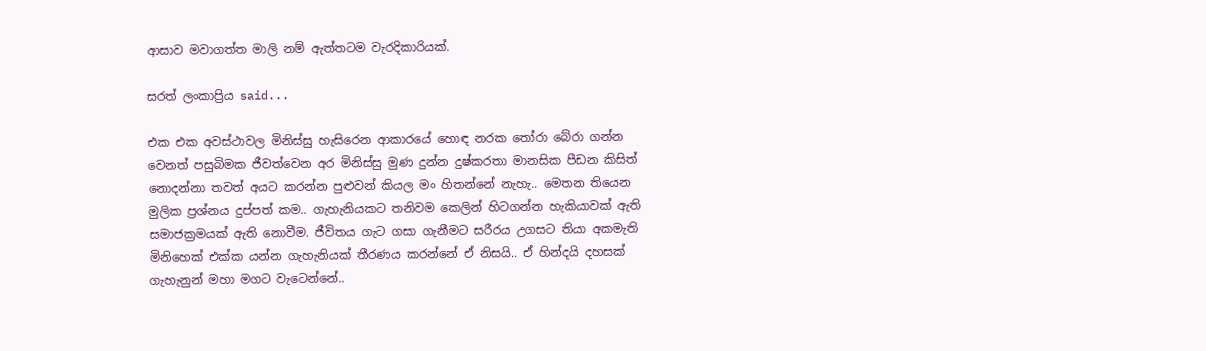ආසාව මවාගත්ත මාලි නම් ඇත්තටම වැරදිකාරියක්.

සරත් ලංකාප්‍රිය said...

එක එක අවස්ථාවල මිනිස්සු හැසිරෙන ආකාරයේ හොඳ නරක තෝරා බේරා ගන්න වෙනත් පසුබිමක ජීවත්වෙන අර මිනිස්සු මුණ දුන්න දුෂ්කරතා මානසික පීඩන කිසිත් නොදන්නා තවත් අයට කරන්න පුළුවන් කියල මං හිතන්නේ නැහැ.. මෙතන තියෙන මුලික ප්‍රශ්නය දුප්පත් කම.. ගැහැනියකට තනිවම කෙලින් හිටගන්න හැකියාවක් ඇති සමාජක්‍රමයක් ඇති නොවීම. ජීවිතය ගැට ගසා ගැනීමට සරීරය උගසට තියා අකමැති මිනිහෙක් එක්ක යන්න ගැහැනියක් තීරණය කරන්නේ ඒ නිසයි.. ඒ හින්දයි දහසක් ගැහැනුන් මහා මගට වැටෙන්නේ..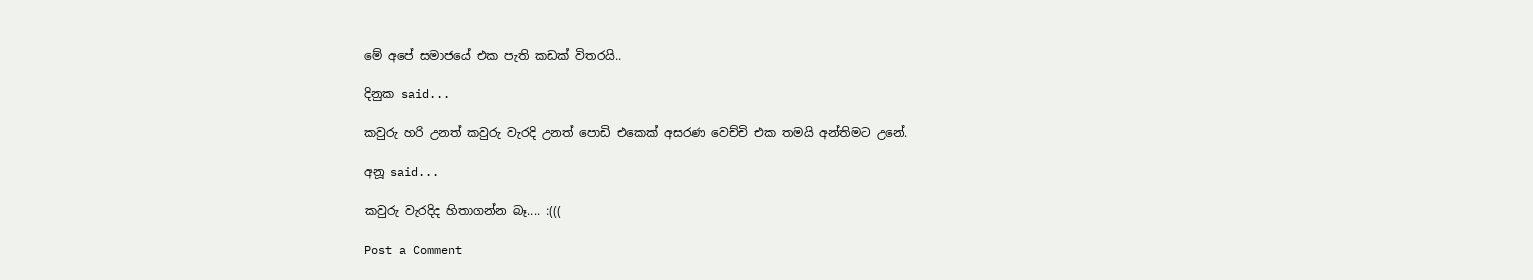මේ අපේ සමාජයේ එක පැති කඩක් විතරයි..

දිනුක said...

කවුරු හරි උනත් කවුරු වැරදි උනත් පොඩි එකෙක් අසරණ වෙච්චි එක තමයි අන්තිමට උනේ.

අනූ said...

කවුරු වැරදිද හිතාගන්න බෑ.... :(((

Post a Comment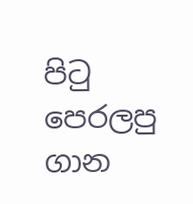පි‍ටු පෙරලපු ගාන